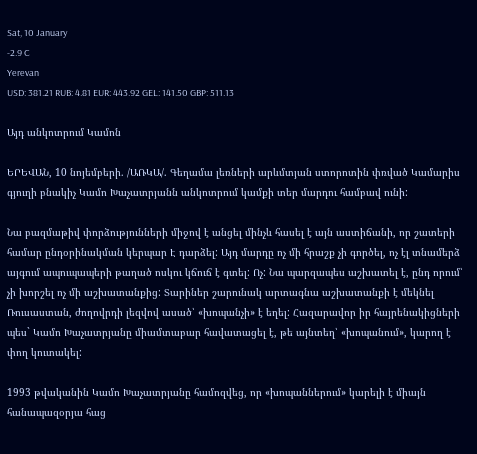Sat, 10 January
-2.9 C
Yerevan
USD: 381.21 RUB: 4.81 EUR: 443.92 GEL: 141.50 GBP: 511.13

Այդ անկոտրում Կամոն

ԵՐԵՎԱՆ, 10 նոյեմբերի. /ԱՌԿԱ/. Գեղամա լեռների արևմտյան ստորոտին փռված Կամարիս գյուղի բնակիչ Կամո Խաչատրյանն անկոտրում կամքի տեր մարդու համբավ ունի:

Նա բազմաթիվ փորձությունների միջով է անցել մինչև հասել է այն աստիճանի, որ շատերի համար ընդօրինակման կերպար Է դարձել: Այդ մարդը ոչ մի հրաշք չի գործել, ոչ էլ տնամերձ այգում ապուպապերի թաղած ոսկու կճուճ է գտել: Ոչ: Նա պարզապես աշխատել է, ընդ որում՝ չի խորշել ոչ մի աշխատանքից: Տարիներ շարունակ արտագնա աշխատանքի է մեկնել Ռուսաստան, ժողովրդի լեզվով ասած՝ «խոպանչի» է եղել: Հազարավոր իր հայրենակիցների պես` Կամո Խաչատրյանը միամտաբար հավատացել է, թե այնտեղ՝ «խոպանում», կարող է փող կուտակել:

1993 թվականին Կամո Խաչատրյանը համոզվեց, որ «խոպաններում» կարելի է միայն հանապազօրյա հաց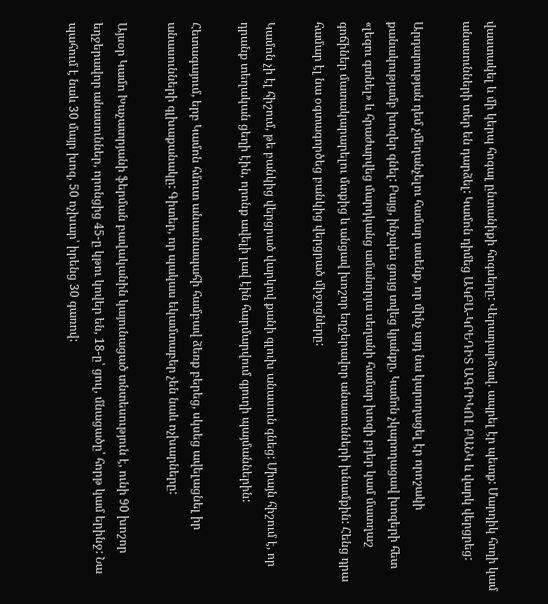վաստակել և մի կերպ հոգալ ընտանիքի հոգսերը: Վերադարձավ. ապրել էր պետք: Մարդիկ հողի կամ անասունների տեր են դարձել: Կամոն դիմեց ԱԿԲԱ-ԿՐԵԴԻՏ ԱԳՐԻԿՈԼ ԲԱՆԿ և վարկ վերցրեց:

Արդարության դեմ չմեղանչելու համար ասենք, որ մինչ այդ նա կարողացել էր որոշակի քանակությամբ խոզեր գնել: Բայց, ինչպես ցույց տվեց կյանքը, Կամոն չկարողացավ խոզերի հետ «լեզու գտնել» և հրաժարվեց մարդկանց ամանորյա սեղանի համար խոզի բդեր կամ մատղաշ գոճիներ մատակարարելու մտքից և անցավ խոշոր եղջերավոր անասունների խնամքին: Հենց դրա համար էլ նա օգտագործեց բանկից վերցրած միջոցները:

Կամոն չի էլ հիշում, թե բանկից վերցրած վարկով քանի գլուխ անասուն գնեց: Միայն հիշում է, որ դրանք տեղական ցեղի էին, որոնք ավելի լավ էին հարմարվում գյուղի պայմաններին:

Հետագայում, երբ Կամոն հմուտ անասնապահի համբավ ձեռք բերեց, սկսեց ավելացնել իր անասունների գլխաքանակը: Գիտեր, որ պակաս եկամտաբեր չեն նաև ոչխարները:

Այսօր Կամո Խաչատրյանի ֆերման բավականին կայունացած տնտեսություն է, ունի 90 խոշոր եղջերավոր անասուններ, որոնցից 45-ը կթու կովեր են, 18-ը՝ ցուլ, մնացածը՝ հորթ կամ երինջ: Նա պահում է նաև 30 մայր խոզ, 50 ոչխար՝ իրենց 30 գառով: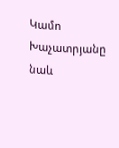Կամո Խաչատրյանը նաև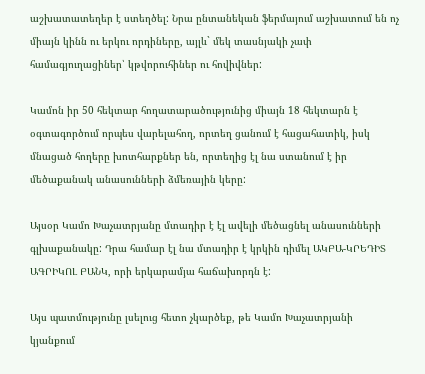աշխատատեղեր է ստեղծել: Նրա ընտանեկան ֆերմայում աշխատում են ոչ միայն կինն ու երկու որդիները, այլև` մեկ տասնյակի չափ համագյուղացիներ՝ կթվորուհիներ ու հովիվներ:

Կամոն իր 50 հեկտար հողատարածությունից միայն 18 հեկտարն է օգտագործում որպես վարելահող, որտեղ ցանում է հացահատիկ, իսկ մնացած հողերը խոտհարքներ են, որտեղից էլ նա ստանում է իր մեծաքանակ անասունների ձմեռային կերը:

Այսօր Կամո Խաչատրյանը մտադիր է էլ ավելի մեծացնել անասունների գլխաքանակը: Դրա համար էլ նա մտադիր է կրկին դիմել ԱԿԲԱ-ԿՐԵԴԻՏ ԱԳՐԻԿՈԼ ԲԱՆԿ, որի երկարամյա հաճախորդն է:

Այս պատմությունը լսելուց հետո չկարծեք, թե Կամո Խաչատրյանի կյանքում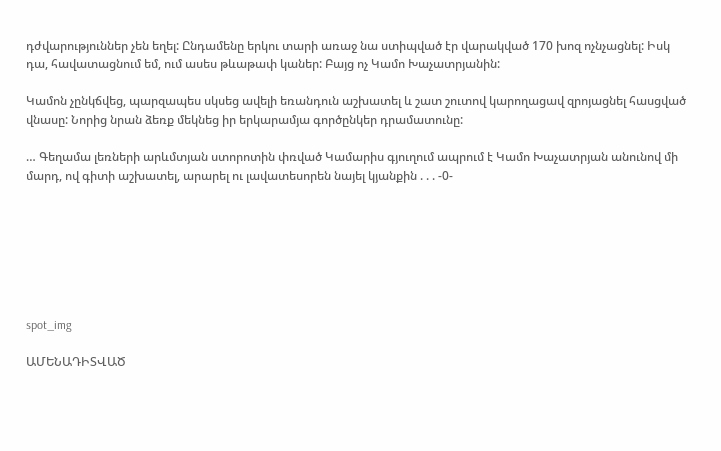դժվարություններ չեն եղել: Ընդամենը երկու տարի առաջ նա ստիպված էր վարակված 170 խոզ ոչնչացնել: Իսկ դա, հավատացնում եմ, ում ասես թևաթափ կաներ: Բայց ոչ Կամո Խաչատրյանին:

Կամոն չընկճվեց, պարզապես սկսեց ավելի եռանդուն աշխատել և շատ շուտով կարողացավ զրոյացնել հասցված վնասը: Նորից նրան ձեռք մեկնեց իր երկարամյա գործընկեր դրամատունը:

… Գեղամա լեռների արևմտյան ստորոտին փռված Կամարիս գյուղում ապրում է Կամո Խաչատրյան անունով մի մարդ, ով գիտի աշխատել, արարել ու լավատեսորեն նայել կյանքին . . . -0-







spot_img

ԱՄԵՆԱԴԻՏՎԱԾ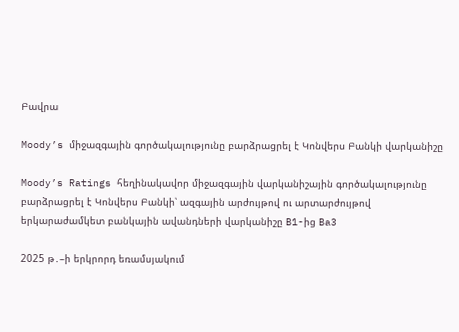Բավրա

Moody’s միջազգային գործակալությունը բարձրացրել է Կոնվերս Բանկի վարկանիշը

Moody’s Ratings հեղինակավոր միջազգային վարկանիշային գործակալությունը բարձրացրել է Կոնվերս Բանկի՝ ազգային արժույթով ու արտարժույթով երկարաժամկետ բանկային ավանդների վարկանիշը B1-ից Ba3

2025 թ․–ի երկրորդ եռամսյակում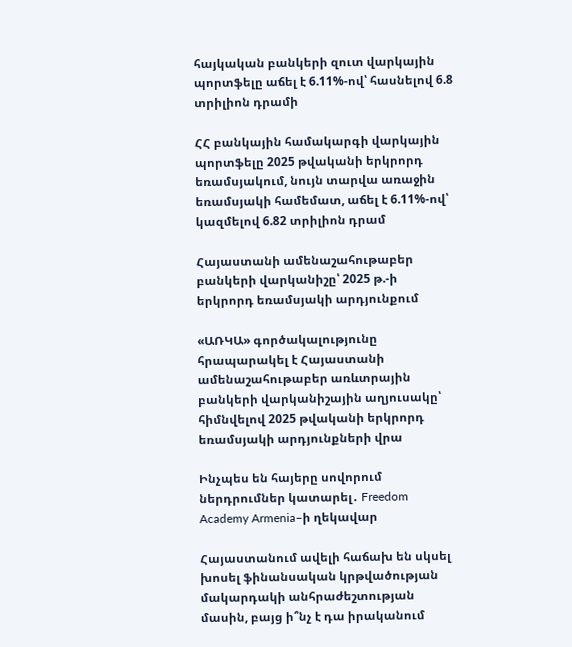հայկական բանկերի զուտ վարկային պորտֆելը աճել է 6.11%-ով՝ հասնելով 6.8 տրիլիոն դրամի

ՀՀ բանկային համակարգի վարկային պորտֆելը 2025 թվականի երկրորդ եռամսյակում, նույն տարվա առաջին եռամսյակի համեմատ, աճել է 6.11%-ով՝ կազմելով 6.82 տրիլիոն դրամ

Հայաստանի ամենաշահութաբեր բանկերի վարկանիշը՝ 2025 թ.-ի երկրորդ եռամսյակի արդյունքում

«ԱՌԿԱ» գործակալությունը հրապարակել է Հայաստանի ամենաշահութաբեր առևտրային բանկերի վարկանիշային աղյուսակը՝ հիմնվելով 2025 թվականի երկրորդ եռամսյակի արդյունքների վրա

Ինչպես են հայերը սովորում ներդրումներ կատարել․ Freedom Academy Armenia–ի ղեկավար

Հայաստանում ավելի հաճախ են սկսել խոսել ֆինանսական կրթվածության մակարդակի անհրաժեշտության մասին, բայց ի՞նչ է դա իրականում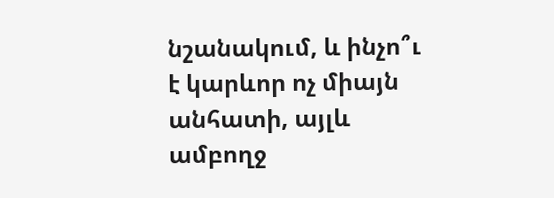նշանակում, և ինչո՞ւ է կարևոր ոչ միայն անհատի, այլև ամբողջ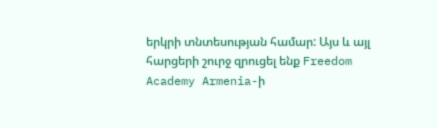երկրի տնտեսության համար: Այս և այլ հարցերի շուրջ զրուցել ենք Freedom Academy Armenia-ի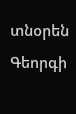տնօրեն Գեորգի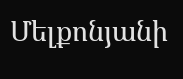Մելքոնյանի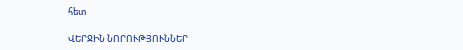հետ

ՎԵՐՋԻՆ ՆՈՐՈՒԹՅՈՒՆՆԵՐ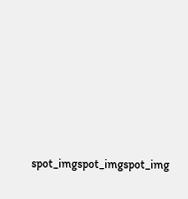spot_imgspot_imgspot_img